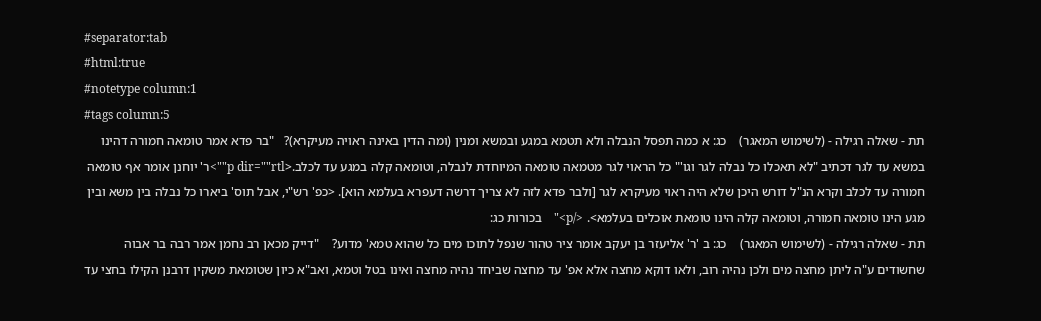#separator:tab
#html:true
#notetype column:1
#tags column:5
תת - שאלה רגילה - (לשימוש המאגר)    כג: א כמה תפסל הנבלה ולא תטמא במגע ובמשא ומנין (ומה הדין באינה ראויה מעיקרא)?   "בר פדא אמר טומאה חמורה דהינו במשא עד לגר דכתיב "לא תאכלו כל נבלה לגר וגו'" כל הראוי לגר מטמאה טומאה המיוחדת לנבלה, וטומאה קלה במגע עד לכלב.<p dir=""rtl"">ר' יוחנן אומר אף טומאה חמורה עד לכלב וקרא הנ"ל דורש היכן שלא היה ראוי מעיקרא לגר [ולבר פדא לזה לא צריך דרשה דעפרא בעלמא הוא]. <כפ' רש"י, אבל תוס' ביארו כל נבלה בין משא ובין מגע הינו טומאה חמורה, וטומאה קלה הינו טומאת אוכלים בעלמא>. </p>"    בכורות כג:
תת - שאלה רגילה - (לשימוש המאגר)    כג: ב 'ר' אליעזר בן יעקב אומר ציר טהור שנפל לתוכו מים כל שהוא טמא' מדוע?    "דייק מכאן רב נחמן אמר רבה בר אבוה שחשודים ע"ה ליתן מחצה מים ולכן נהיה רוב, ולאו דוקא מחצה אלא אפ' עד מחצה שביחד נהיה מחצה ואינו בטל וטמא, ואב"א כיון שטומאת משקין דרבנן הקילו בחצי עד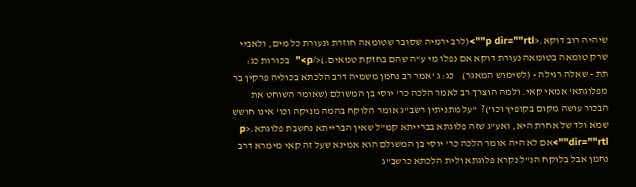שיהיה רוב דוקא.<p dir=""rtl"">(לרב ירמיה שסובר שטומאה חוזרת ונעורת כל מים, ולאביי שרק טומאה בטומאה נעורת דוקא אם נפלו מי ע"ה שהם בחזקת טמאים.)</p>"  בכורות כג:
תת - שאלה רגילה - (לשימוש המאגר)    כג: ג 'אמר רב נחמן משמיה דרב הלכתא בכוליה פרקין בר מפלוגתא' אמאי קאי. ולמה הוצרך רב לאמר הלכה כר' יוסי בן המשולם (שאומר השוחט את הבכור עושה מקום בקופיץ וכו')?  "על מתניתין רשב"ג אומר הלוקח בהמה מניקה וכו' אינו חושש שמא ולד של אחרת היא, ואע"ג שזה פלוגתא בברייתא קמ"ל שאין הברייתא נחשבת פלוגתא.<p dir=""rtl"">אם לא היה אומר הלכה כר' יוסי בן המשולם הוא אמינא שעל זה קאי מימרא דרב נחמן אבל בלוקח הנ"ל נקרא פלוגתא ולית הלכתא כרשב"ג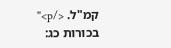קמ"ל. </p>"  בכורות כג: